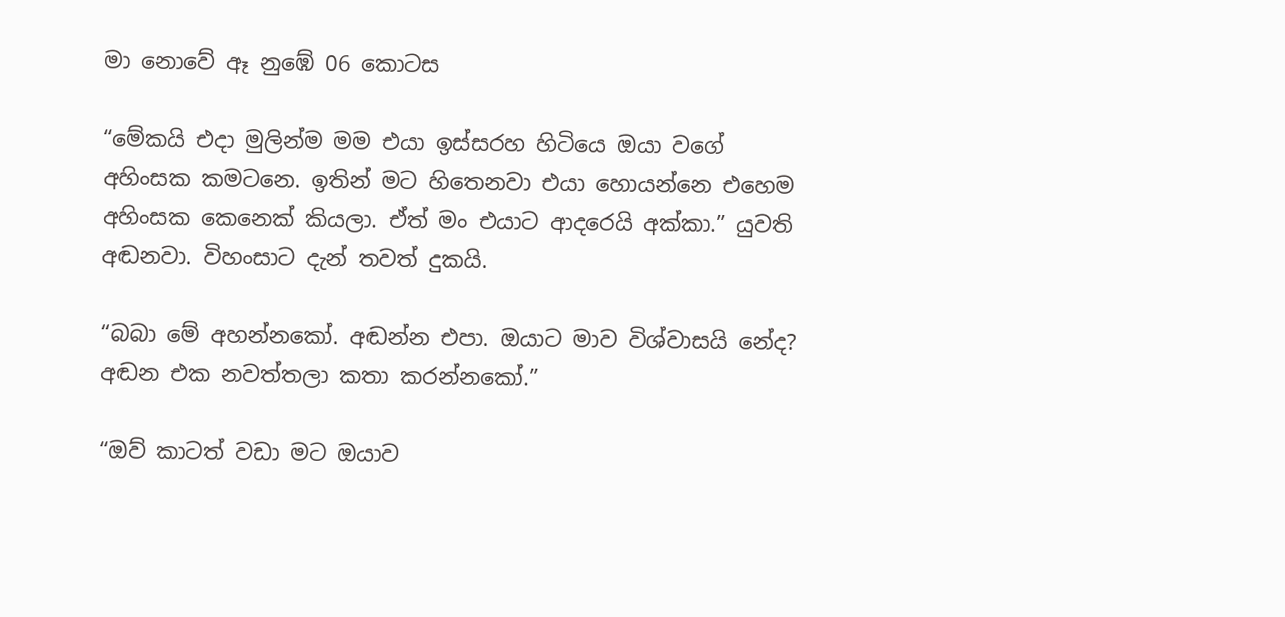මා නොවේ ඈ නුඹේ 06 කොටස

“මේකයි එදා මුලින්ම මම එයා ඉස්සරහ හිටියෙ ඔයා වගේ අහිංසක කමටනෙ. ඉතින් මට හිතෙනවා එයා හොයන්නෙ එහෙම අහිංසක කෙනෙක් කියලා. ඒත් මං එයාට ආදරෙයි අක්කා.” යුවති අඬනවා. විහංසාට දැන් තවත් දුකයි.

“බබා මේ අහන්නකෝ. අඬන්න එපා. ඔයාට මාව විශ්වාසයි නේද? අඬන එක නවත්තලා කතා කරන්නකෝ.”

“ඔව් කාටත් වඩා මට ඔයාව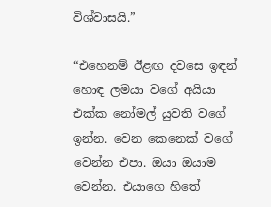විශ්වාසයි.”

“එහෙනම් ඊළඟ දවසෙ ඉඳන් හොඳ ලමයා වගේ අයියා එක්ක නෝමල් යුවති වගේ ඉන්න. වෙන කෙනෙක් වගේ වෙන්න එපා. ඔයා ඔයාම වෙන්න. එයාගෙ හිතේ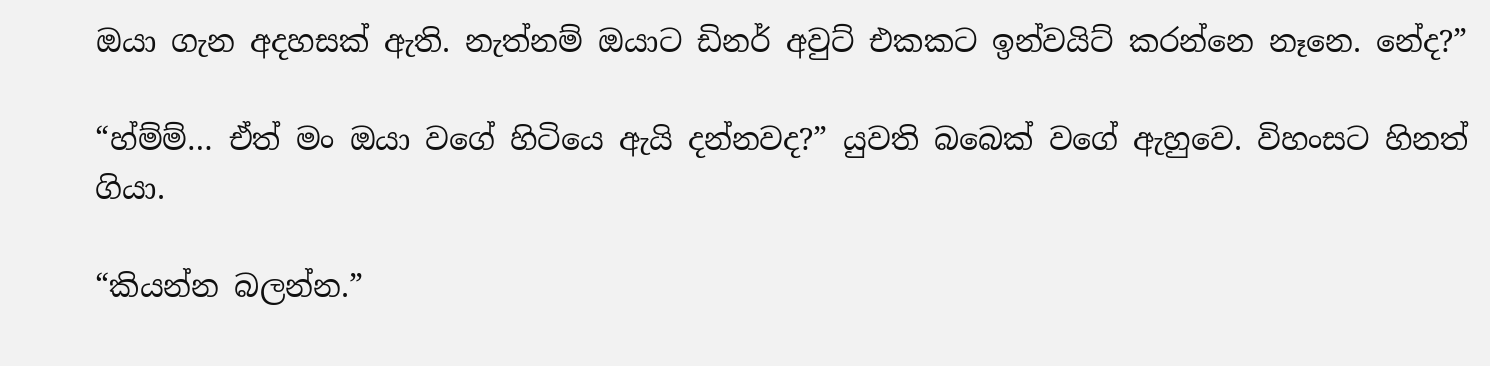ඔයා ගැන අදහසක් ඇති. නැත්නම් ඔයාට ඩිනර් අවුට් එකකට ඉන්වයිට් කරන්නෙ නෑනෙ. නේද?”

“හ්ම්ම්… ඒත් මං ඔයා වගේ හිටියෙ ඇයි දන්නවද?” යුවති බබෙක් වගේ ඇහුවෙ. විහංසට හිනත් ගියා.

“කියන්න බලන්න.”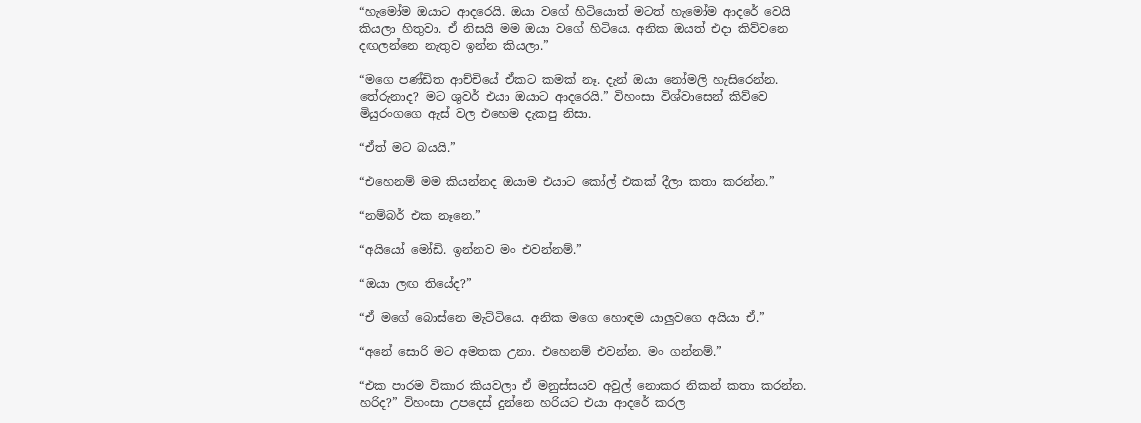“හැමෝම ඔයාට ආදරෙයි. ඔයා වගේ හිටියොත් මටත් හැමෝම ආදරේ වෙයි කියලා හිතුවා. ඒ නිසයි මම ඔයා වගේ හිටියෙ. අනික ඔයත් එදා කිව්වනෙ දඟලන්නෙ නැතුව ඉන්න කියලා.”

“මගෙ පණ්ඩිත ආච්චියේ ඒකට කමක් නෑ. දැන් ඔයා නෝමලි හැසිරෙන්න. තේරුනාද? මට ශුවර් එයා ඔයාට ආදරෙයි.” විහංසා විශ්වාසෙන් කිව්වෙ මියුරංගගෙ ඇස් වල එහෙම දැකපු නිසා.

“ඒත් මට බයයි.”

“එහෙනම් මම කියන්නද ඔයාම එයාට කෝල් එකක් දීලා කතා කරන්න.”

“නම්බර් එක නෑනෙ.”

“අයියෝ මෝඩි. ඉන්නව මං එවන්නම්.”

“ඔයා ලඟ තියේද?”

“ඒ මගේ බොස්නෙ මැට්ටියෙ. අනික මගෙ හොඳම යාලුවගෙ අයියා ඒ.”

“අනේ සොරි මට අමතක උනා. එහෙනම් එවන්න. මං ගන්නම්.”

“එක පාරම විකාර කියවලා ඒ මනුස්සයව අවුල් නොකර නිකන් කතා කරන්න. හරිද?” විහංසා උපදෙස් දුන්නෙ හරියට එයා ආදරේ කරල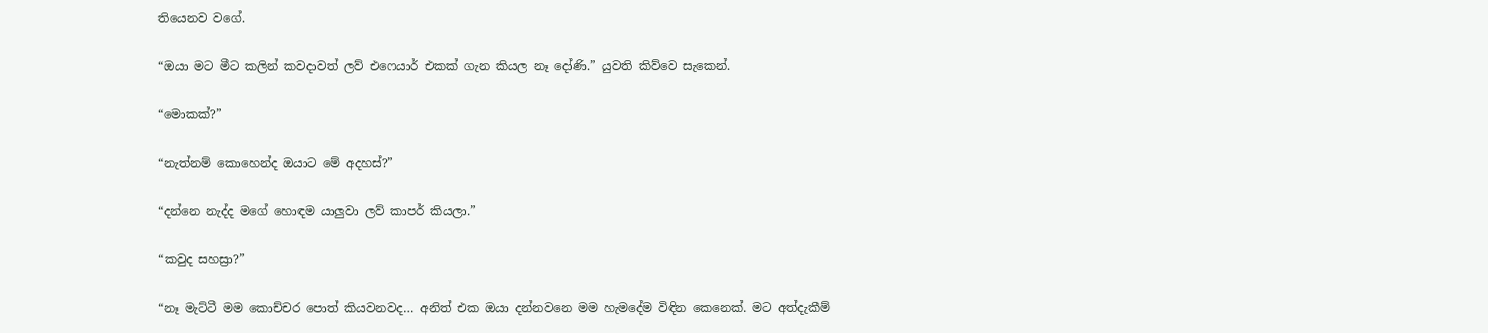තියෙනව වගේ.

“ඔයා මට මීට කලින් කවදාවත් ලව් එෆෙයාර් එකක් ගැන කියල නෑ දෝණි.” යුවති කිව්වෙ සැකෙන්.

“මොකක්?”

“නැත්නම් කොහෙන්ද ඔයාට මේ අදහස්?”

“දන්නෙ නැද්ද මගේ හොඳම යාලුවා ලව් කාපර් කියලා.”

“කවුද සහස්‍රා?”

“නෑ මැට්ටී මම කොච්චර පොත් කියවනවද… අනිත් එක ඔයා දන්නවනෙ මම හැමදේම විඳින කෙනෙක්. මට අත්දැකීම්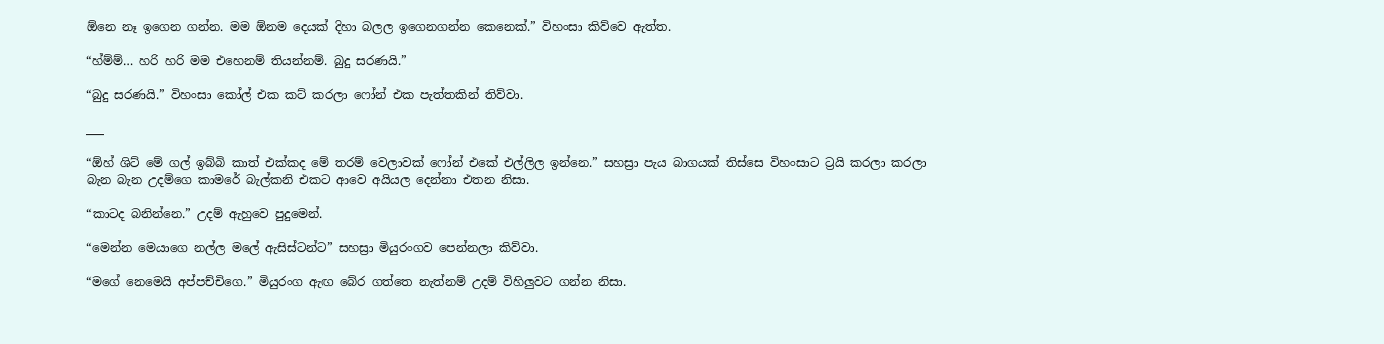ඕනෙ නෑ ඉගෙන ගන්න. මම ඕනම දෙයක් දිහා බලල ඉගෙනගන්න කෙනෙක්.” විහංසා කිව්වෙ ඇත්ත.

“හ්ම්ම්… හරි හරි මම එහෙනම් තියන්නම්. බුදු සරණයි.”

“බුදු සරණයි.” විහංසා කෝල් එක කට් කරලා ෆෝන් එක පැත්තකින් තිව්වා.

___

“ඕහ් ශිට් මේ ගල් ඉබ්බි කාත් එක්කද මේ තරම් වෙලාවක් ෆෝන් එකේ එල්ලිල ඉන්නෙ.” සහස්‍රා පැය බාගයක් තිස්සෙ විහංසාට ට්‍රයි කරලා කරලා බැන බැන උදම්ගෙ කාමරේ බැල්කනි එකට ආවෙ අයියල දෙන්නා එතන නිසා.

“කාටද බනින්නෙ.” උදම් ඇහුවෙ පුදුමෙන්.

“මෙන්න මෙයාගෙ නල්ල මලේ ඇසිස්ටන්ට” සහස්‍රා මියුරංගව පෙන්නලා කිව්වා.

“මගේ නෙමෙයි අප්පච්චිගෙ.” මියුරංග ඇඟ බේර ගත්තෙ නැත්නම් උදම් විහිලුවට ගන්න නිසා.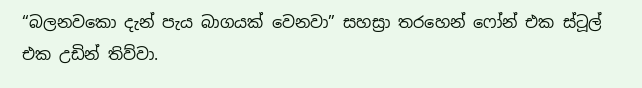“බලනවකො දැන් පැය බාගයක් වෙනවා” සහස්‍රා තරහෙන් ෆෝන් එක ස්ටූල් එක උඩින් තිව්වා.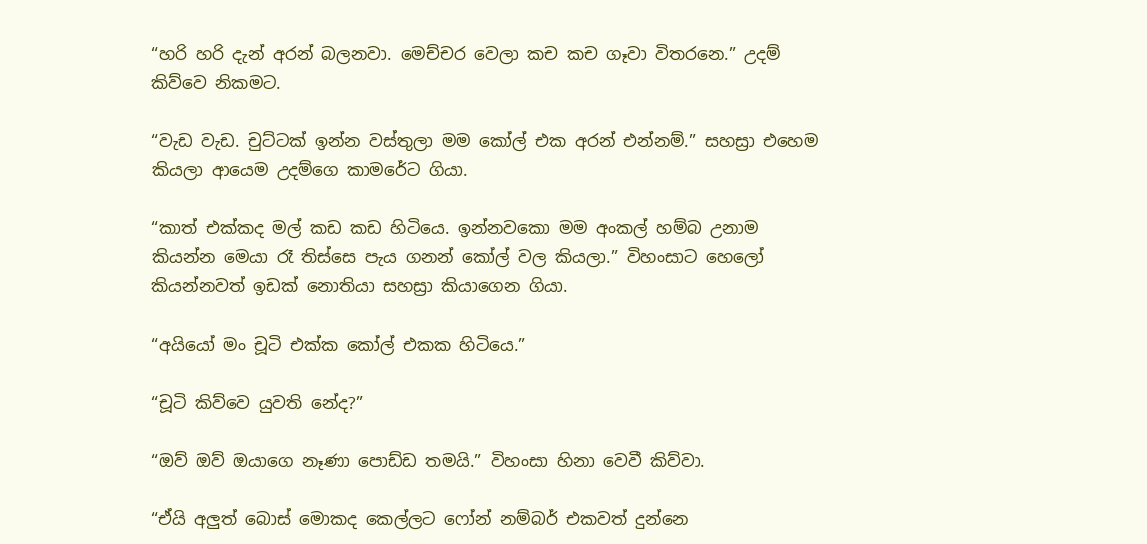“හරි හරි දැන් අරන් බලනවා. මෙච්චර වෙලා කච කච ගෑවා විතරනෙ.” උදම් කිව්වෙ නිකමට.

“වැඩ වැඩ. චුට්ටක් ඉන්න වස්තුලා මම කෝල් එක අරන් එන්නම්.” සහස්‍රා එහෙම කියලා ආයෙම උදම්ගෙ කාමරේට ගියා.

“කාත් එක්කද මල් කඩ කඩ හිටියෙ. ඉන්නවකො මම අංකල් හම්බ උනාම කියන්න මෙයා රෑ තිස්සෙ පැය ගනන් කෝල් වල කියලා.” විහංසාට හෙලෝ කියන්නවත් ඉඩක් නොතියා සහස්‍රා කියාගෙන ගියා.

“අයියෝ මං චූටි එක්ක කෝල් එකක හිටියෙ.”

“චූටි කිව්වෙ යුවති නේද?”

“ඔව් ඔව් ඔයාගෙ නෑණා පොඩ්ඩ තමයි.” විහංසා හිනා වෙවී කිව්වා.

“ඒයි අලුත් බොස් මොකද කෙල්ලට ෆෝන් නම්බර් එකවත් දුන්නෙ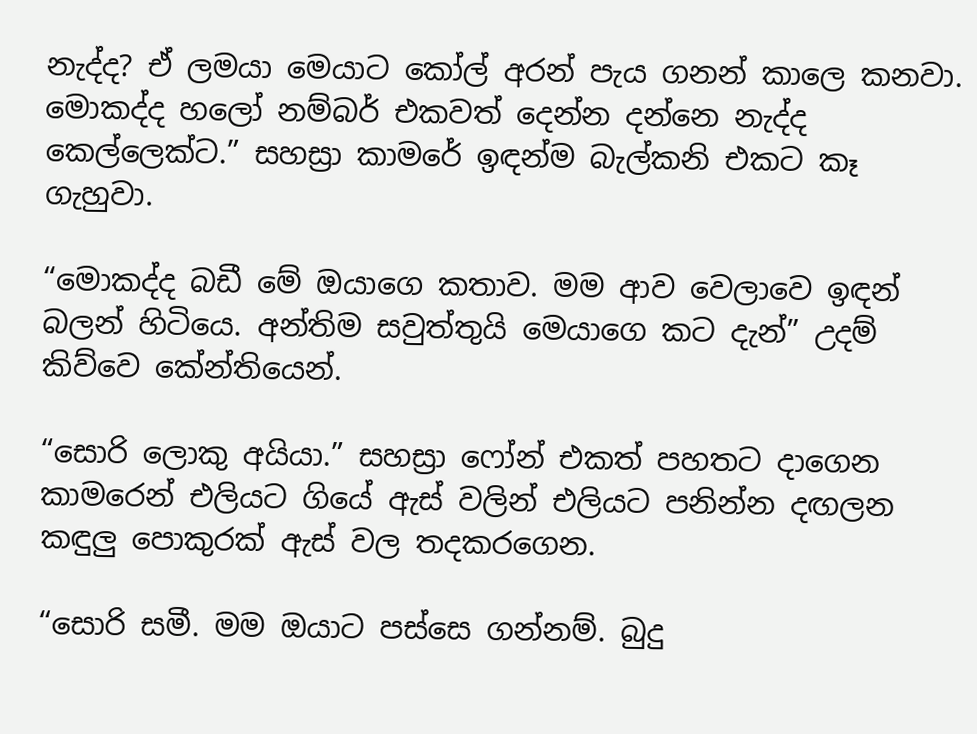නැද්ද? ඒ ලමයා මෙයාට කෝල් අරන් පැය ගනන් කාලෙ කනවා. මොකද්ද හලෝ නම්බර් එකවත් දෙන්න දන්නෙ නැද්ද කෙල්ලෙක්ට.” සහස්‍රා කාමරේ ඉඳන්ම බැල්කනි එකට කෑ ගැහුවා.

“මොකද්ද බඩී මේ ඔයාගෙ කතාව. මම ආව වෙලාවෙ ඉඳන් බලන් හිටියෙ. අන්තිම සවුත්තුයි මෙයාගෙ කට දැන්” උදම් කිව්වෙ කේන්තියෙන්.

“සොරි ලොකු අයියා.” සහස්‍රා ෆෝන් එකත් පහතට දාගෙන කාමරෙන් එලියට ගියේ ඇස් වලින් එලියට පනින්න දඟලන කඳුලු පොකුරක් ඇස් වල තදකරගෙන.

“සොරි සමී. මම ඔයාට පස්සෙ ගන්නම්. බුදු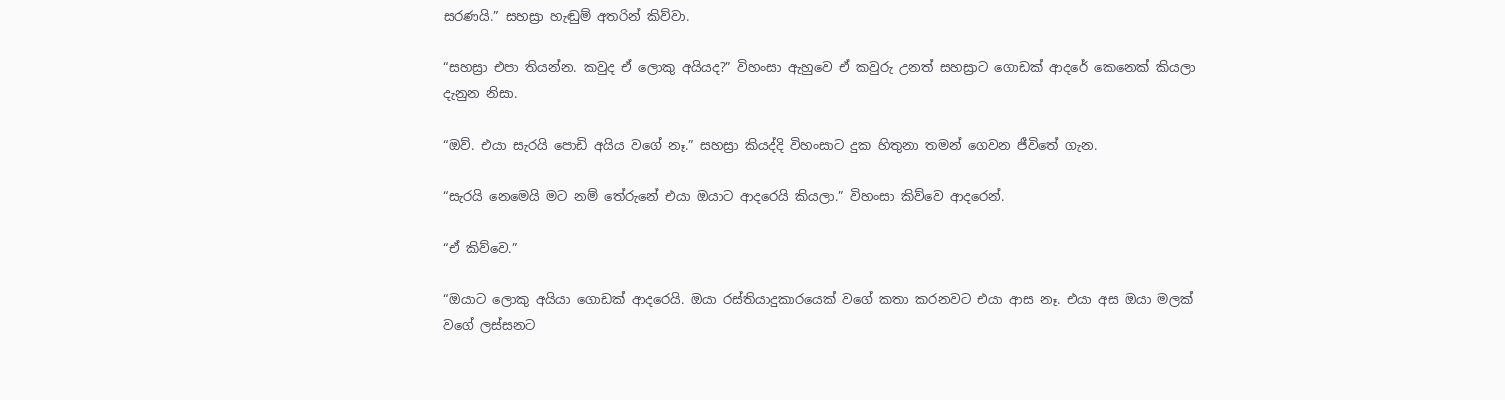සරණයි.” සහස්‍රා හැඬුම් අතරින් කිව්වා.

“සහස්‍රා එපා තියන්න. කවුද ඒ ලොකු අයියද?” විහංසා ඇහුවෙ ඒ කවුරු උනත් සහස්‍රාට ගොඩක් ආදරේ කෙනෙක් කියලා දැනුන නිසා.

“ඔව්. එයා සැරයි පොඩි අයිය වගේ නෑ.” සහස්‍රා කියද්දි විහංසාට දුක හිතුනා තමන් ගෙවන ජීවිතේ ගැන.

“සැරයි නෙමෙයි මට නම් තේරුනේ එයා ඔයාට ආදරෙයි කියලා.” විහංසා කිව්වෙ ආදරෙන්.

“ඒ කිව්වෙ.”

“ඔයාට ලොකු අයියා ගොඩක් ආදරෙයි. ඔයා රස්තියාදුකාරයෙක් වගේ කතා කරනවට එයා ආස නෑ. එයා අස ඔයා මලක් වගේ ලස්සනට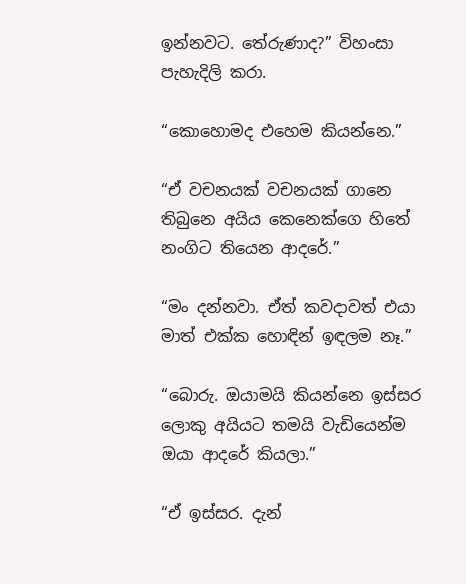ඉන්නවට. තේරුණාද?” විහංසා පැහැදිලි කරා.

“කොහොමද එහෙම කියන්නෙ.”

“ඒ වචනයක් වචනයක් ගානෙ තිබුනෙ අයිය කෙනෙක්ගෙ හිතේ නංගිට තියෙන ආදරේ.”

“මං දන්නවා. ඒත් කවදාවත් එයා මාත් එක්ක හොඳින් ඉඳලම නෑ.”

“බොරු. ඔයාමයි කියන්නෙ ඉස්සර ලොකු අයියට තමයි වැඩියෙන්ම ඔයා ආදරේ කියලා.”

“ඒ ඉස්සර. දැන්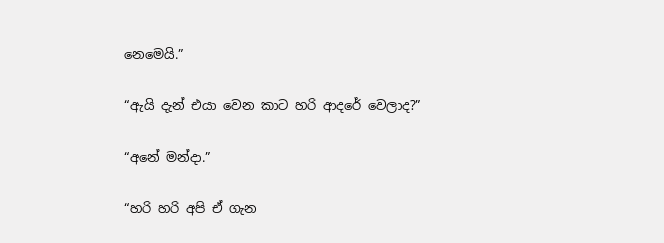නෙමෙයි.”

“ඇයි දැන් එයා වෙන කාට හරි ආදරේ වෙලාද?”

“අනේ මන්දා.”

“හරි හරි අපි ඒ ගැන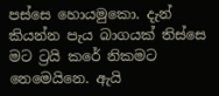පස්සෙ හොයමුකො. දැන් කියන්න පැය බාගයක් තිස්සෙ මට ට්‍රයි කරේ නිකමට නෙමෙයිනෙ. ඇයි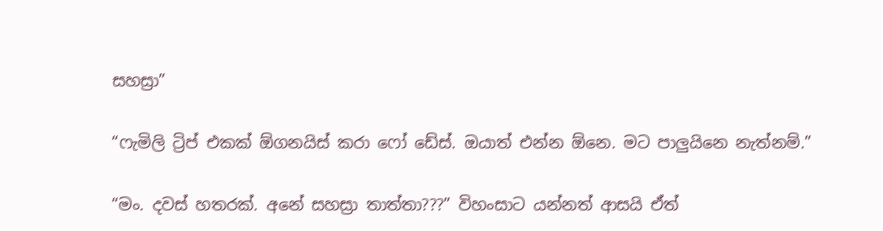සහස්‍රා”

“ෆැමිලි ට්‍රිප් එකක් ඕගනයිස් කරා ෆෝ ඩේස්. ඔයාත් එන්න ඕනෙ. මට පාලුයිනෙ නැත්නම්.”

“මං. දවස් හතරක්. අනේ සහස්‍රා තාත්තා???” විහංසාට යන්නත් ආසයි ඒත්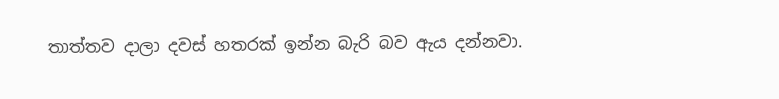තාත්තව දාලා දවස් හතරක් ඉන්න බැරි බව ඇය දන්නවා.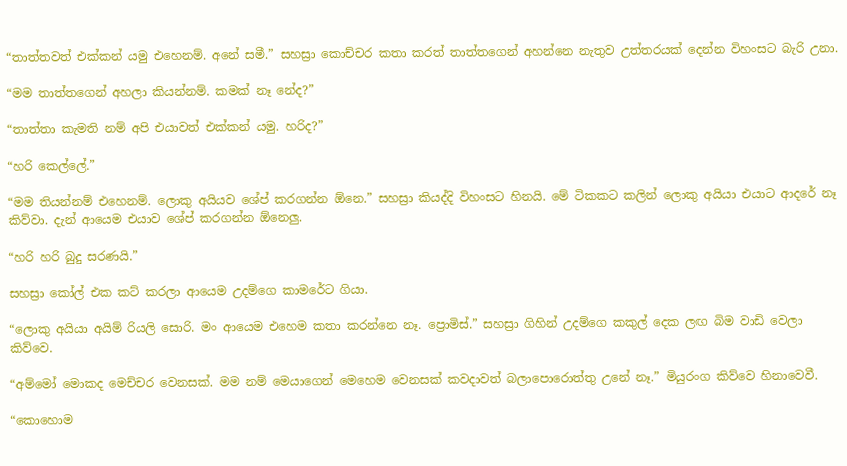“තාත්තවත් එක්කන් යමු එහෙනම්. අනේ සමී.” සහස්‍රා කොච්චර කතා කරත් තාත්තගෙන් අහන්නෙ නැතුව උත්තරයක් දෙන්න විහංසට බැරි උනා.

“මම තාත්තගෙන් අහලා කියන්නම්. කමක් නෑ නේද?”

“තාත්තා කැමති නම් අපි එයාවත් එක්කන් යමු. හරිද?”

“හරි කෙල්ලේ.”

“මම තියන්නම් එහෙනම්. ලොකු අයියව ශේප් කරගන්න ඕනෙ.” සහස්‍රා කියද්දි විහංසට හිනයි. මේ ටිකකට කලින් ලොකු අයියා එයාට ආදරේ නෑ කිව්වා. දැන් ආයෙම එයාව ශේප් කරගන්න ඕනෙලු.

“හරි හරි බුදු සරණයි.”

සහස්‍රා කෝල් එක කට් කරලා ආයෙම උදම්ගෙ කාමරේට ගියා.

“ලොකු අයියා අයිම් රියලි සොරි. මං ආයෙම එහෙම කතා කරන්නෙ නෑ. ප්‍රොමිස්.” සහස්‍රා ගිහින් උදම්ගෙ කකුල් දෙක ලඟ බිම වාඩි වෙලා කිව්වෙ.

“අම්මෝ මොකද මෙච්චර වෙනසක්. මම නම් මෙයාගෙන් මෙහෙම වෙනසක් කවදාවත් බලාපොරොත්තු උනේ නෑ.” මියුරංග කිව්වෙ හිනාවෙවී.

“කොහොම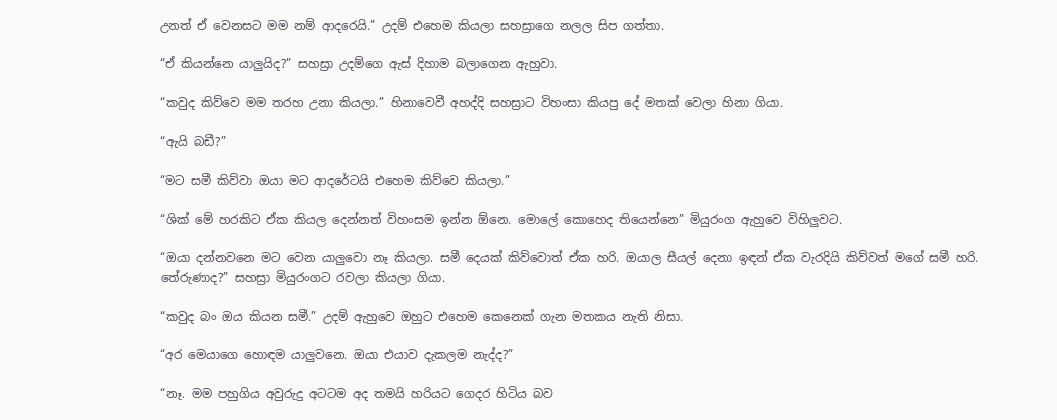උනත් ඒ වෙනසට මම නම් ආදරෙයි.” උදම් එහෙම කියලා සහස්‍රාගෙ නලල සිප ගත්තා.

“ඒ කියන්නෙ යාලුයිද?” සහස්‍රා උදම්ගෙ ඇස් දිහාම බලාගෙන ඇහුවා.

“කවුද කිව්වෙ මම තරහ උනා කියලා.” හිනාවෙවී අහද්දි සහස්‍රාට විහංසා කියපු දේ මතක් වෙලා හිනා ගියා.

“ඇයි බඩී?”

“මට සමී කිව්වා ඔයා මට ආදරේටයි එහෙම කිව්වෙ කියලා.”

“ශික් මේ හරකිට ඒක කියල දෙන්නත් විහංසම ඉන්න ඕනෙ. මොලේ කොහෙද තියෙන්නෙ” මියුරංග ඇහුවෙ විහිලුවට.

“ඔයා දන්නවනෙ මට වෙන යාලුවො නෑ කියලා. සමී දෙයක් කිව්වොත් ඒක හරි. ඔයාල සීයල් දෙනා ඉඳන් ඒක වැරදියි කිව්වත් මගේ සමී හරි. තේරුණාද?” සහස්‍රා මියුරංගට රවලා කියලා ගියා.

“කවුද බං ඔය කියන සමී.” උදම් ඇහුවෙ ඔහුට එහෙම කෙනෙක් ගැන මතකය නැති නිසා.

“අර මෙයාගෙ හොඳම යාලුවනෙ. ඔයා එයාව දැකලම නැද්ද?”

“නෑ. මම පහුගිය අවුරුදු අටටම අද තමයි හරියට ගෙදර හිටිය බව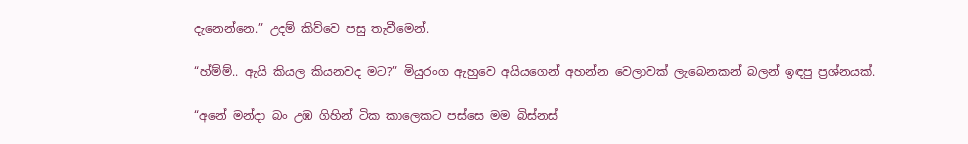දැනෙන්නෙ.” උදම් කිව්වෙ පසු තැවීමෙන්.

“හ්ම්ම්.. ඇයි කියල කියනවද මට?” මියුරංග ඇහුවෙ අයියගෙන් අහන්න වෙලාවක් ලැබෙනකන් බලන් ඉඳපු ප්‍රශ්නයක්.

“අනේ මන්දා බං උඹ ගිහින් ටික කාලෙකට පස්සෙ මම බිස්නස්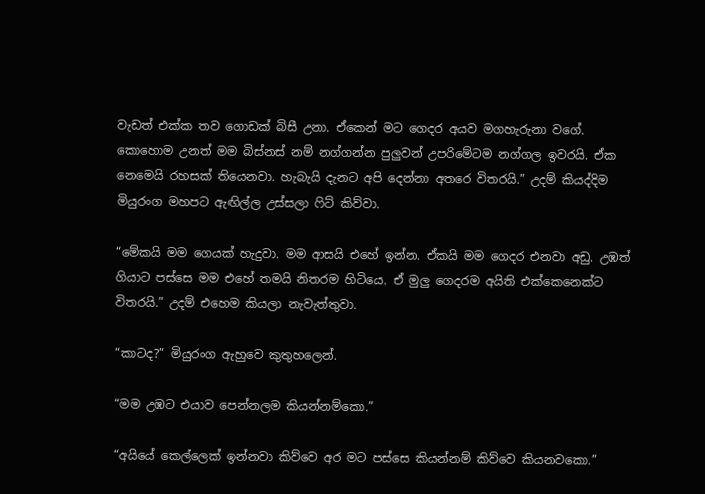වැඩත් එක්ක තව ගොඩක් බිසී උනා. ඒකෙන් මට ගෙදර අයව මගහැරුනා වගේ. කොහොම උනත් මම බිස්නස් නම් නග්ගන්න පුලුවන් උපරිමේටම නග්ගල ඉවරයි. ඒක නෙමෙයි රහසක් තියෙනවා. හැබැයි දැනට අපි දෙන්නා අතරෙ විතරයි.” උදම් කියද්දිම මියුරංග මහපට ඇඟිල්ල උස්සලා ෆිට් කිව්වා.

“මේකයි මම ගෙයක් හැදුවා. මම ආසයි එහේ ඉන්න. ඒකයි මම ගෙදර එනවා අඩු. උඹත් ගියාට පස්සෙ මම එහේ තමයි නිතරම හිටියෙ. ඒ මුලු ගෙදරම අයිති එක්කෙනෙක්ට විතරයි.” උදම් එහෙම කියලා නැවැත්තුවා.

“කාටද?” මියුරංග ඇහුවෙ කුතුහලෙන්.

“මම උඹට එයාව පෙන්නලම කියන්නම්කො.”

“අයියේ කෙල්ලෙක් ඉන්නවා කිව්වෙ අර මට පස්සෙ කියන්නම් කිව්වෙ කියනවකො.”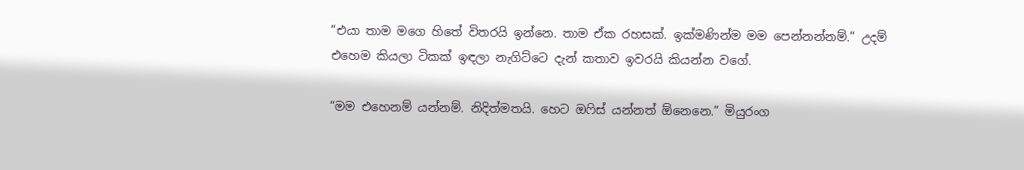“එයා තාම මගෙ හිතේ විතරයි ඉන්නෙ. තාම ඒක රහසක්. ඉක්මණින්ම මම පෙන්නන්නම්.” උදම් එහෙම කියලා ටිකක් ඉඳලා නැගිට්ටෙ දැන් කතාව ඉවරයි කියන්න වගේ.

“මම එහෙනම් යන්නම්. නිදිත්මතයි. හෙට ඔෆිස් යන්නත් ඕනෙනෙ.” මියුරංග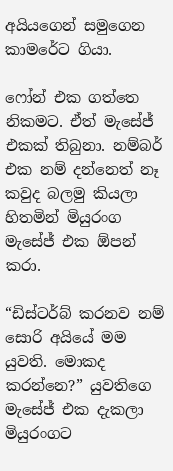අයියගෙන් සමුගෙන කාමරේට ගියා.

ෆෝන් එක ගත්තෙ නිකමට. ඒත් මැසේජ් එකක් තිබුනා. නම්බර් එක නම් දන්නෙත් නෑ කවුද බලමු කියලා හිතමින් මියුරංග මැසේජ් එක ඕපන් කරා.

“ඩිස්ටර්බ් කරනව නම් සොරි අයියේ මම යුවති. මොකද කරන්නෙ?” යුවතිගෙ මැසේජ් එක දැකලා මියුරංගට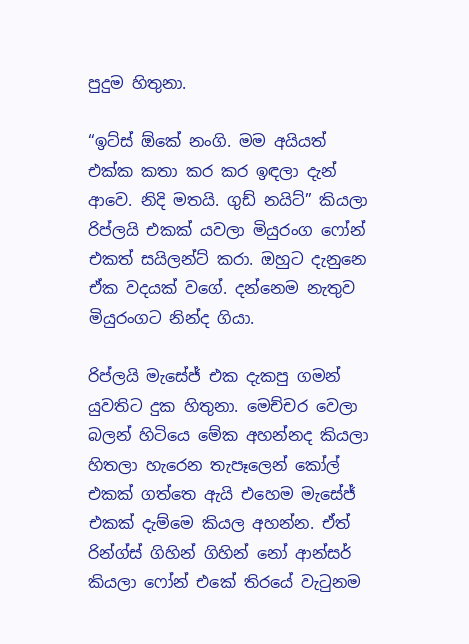පුදුම හිතුනා.

“ඉට්ස් ඕකේ නංගි. මම අයියත් එක්ක කතා කර කර ඉඳලා දැන් ආවෙ. නිදි මතයි. ගුඩ් නයිට්” කියලා රිප්ලයි එකක් යවලා මියුරංග ෆෝන් එකත් සයිලන්ට් කරා. ඔහුට දැනුනෙ ඒක වදයක් වගේ. දන්නෙම නැතුව මියුරංගට නින්ද ගියා.

රිප්ලයි මැසේජ් එක දැකපු ගමන් යුවතිට දුක හිතුනා. මෙච්චර වෙලා බලන් හිටියෙ මේක අහන්නද කියලා හිතලා හැරෙන තැපෑලෙන් කෝල් එකක් ගත්තෙ ඇයි එහෙම මැසේජ් එකක් දැම්මෙ කියල අහන්න. ඒත් රින්ග්ස් ගිහින් ගිහින් නෝ ආන්සර් කියලා ෆෝන් එකේ තිරයේ වැටුනම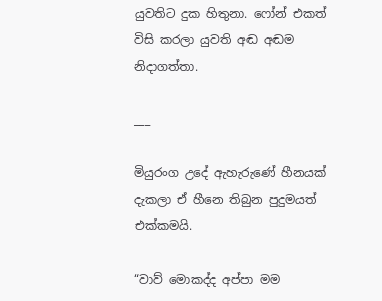යුවතිට දුක හිතුනා. ෆෝන් එකත් විසි කරලා යුවති අඬ අඬම නිදාගත්තා.

___

මියුරංග උදේ ඇහැරුණේ හීනයක් දැකලා ඒ හීනෙ තිබුන පුදුමයත් එක්කමයි.

“වාව් මොකද්ද අප්පා මම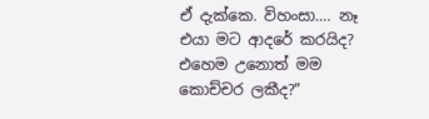ඒ දැක්කෙ. විහංසා…. නෑ එයා මට ආදරේ කරයිද? එහෙම උනොත් මම කොච්චර ලකීද?”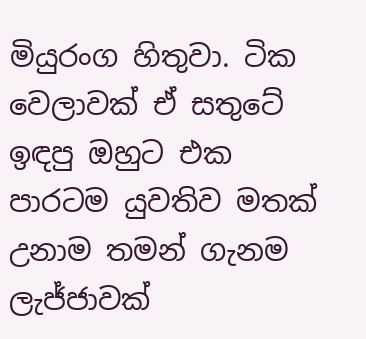මියුරංග හිතුවා. ටික වෙලාවක් ඒ සතුටේ ඉඳපු ඔහුට එක පාරටම යුවතිව මතක් උනාම තමන් ගැනම ලැජ්ජාවක්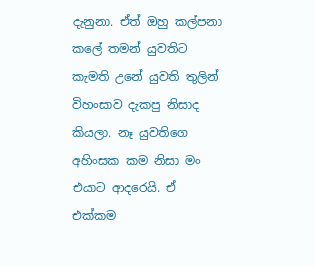දැනුනා. ඒත් ඔහු කල්පනා කලේ තමන් යුවතිට කැමති උනේ යුවති තුලින් විහංසාව දැකපු නිසාද කියලා. නෑ යුවතිගෙ අහිංසක කම නිසා මං එයාට ආදරෙයි. ඒ එක්කම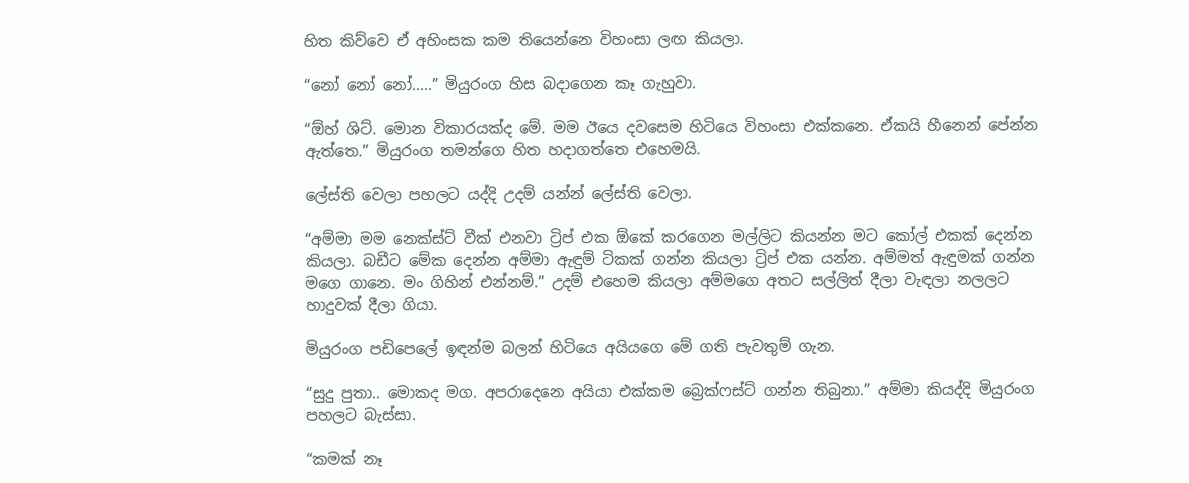හිත කිව්වෙ ඒ අහිංසක කම තියෙන්නෙ විහංසා ලඟ කියලා.

“නෝ නෝ නෝ…..” මියුරංග හිස බදාගෙන කෑ ගැහුවා.

“ඕහ් ශිට්. මොන විකාරයක්ද මේ. මම ඊයෙ දවසෙම හිටියෙ විහංසා එක්කනෙ. ඒකයි හීනෙන් පේන්න ඇත්තෙ.” මියුරංග තමන්ගෙ හිත හදාගත්තෙ එහෙමයි.

ලේස්ති වෙලා පහලට යද්දි උදම් යන්න් ලේස්ති වෙලා.

“අම්මා මම නෙක්ස්ට් වීක් එනවා ට්‍රිප් එක ඕකේ කරගෙන මල්ලිට කියන්න මට කෝල් එකක් දෙන්න කියලා. බඩීට මේක දෙන්න අම්මා ඇඳුම් ටිකක් ගන්න කියලා ට්‍රිප් එක යන්න. අම්මත් ඇඳුමක් ගන්න මගෙ ගානෙ. මං ගිහින් එන්නම්.” උදම් එහෙම කියලා අම්මගෙ අතට සල්ලිත් දීලා වැඳලා නලලට හාදුවක් දීලා ගියා.

මියුරංග පඩිපෙලේ ඉඳන්ම බලන් හිටියෙ අයියගෙ මේ ගති පැවතුම් ගැන.

“සුදු පුතා.. මොකද මග. අපරාදෙනෙ අයියා එක්කම බ්‍රෙක්ෆස්ට් ගන්න තිබුනා.” අම්මා කියද්දි මියුරංග පහලට බැස්සා.

“කමක් නෑ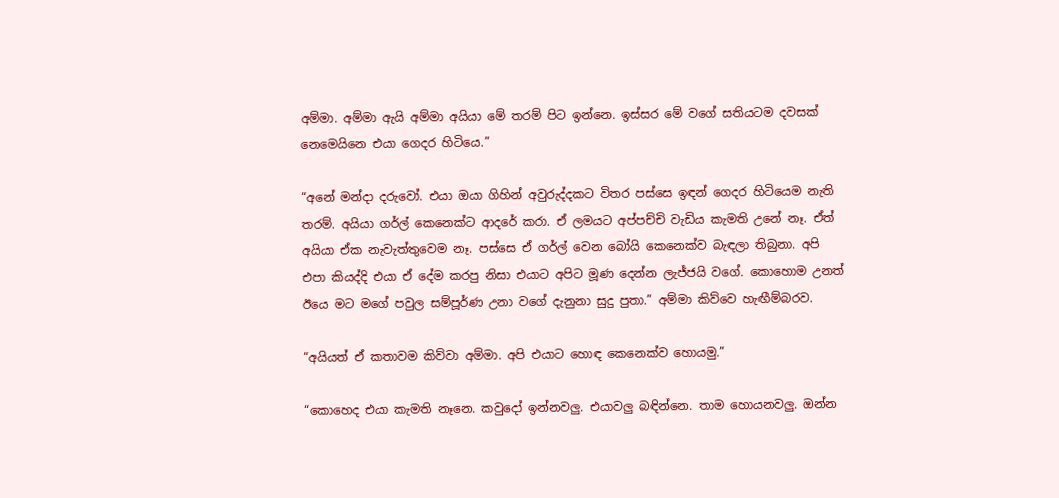අම්මා. අම්මා ඇයි අම්මා අයියා මේ තරම් පිට ඉන්නෙ. ඉස්සර මේ වගේ සතියටම දවසක් නෙමෙයිනෙ එයා ගෙදර හිටියෙ.”

“අනේ මන්දා දරුවෝ. එයා ඔයා ගිහින් අවුරුද්දකට විතර පස්සෙ ඉඳන් ගෙදර හිටියෙම නැති තරම්. අයියා ගර්ල් කෙනෙක්ට ආදරේ කරා. ඒ ලමයට අප්පච්චි වැඩිය කැමති උනේ නෑ. ඒත් අයියා ඒක නැවැත්තුවෙම නෑ. පස්සෙ ඒ ගර්ල් වෙන බෝයි කෙනෙක්ව බැඳලා තිබුනා. අපි එපා කියද්දි එයා ඒ දේම කරපු නිසා එයාට අපිට මූණ දෙන්න ලැජ්ජයි වගේ. කොහොම උනත් ඊයෙ මට මගේ පවුල සම්පූර්ණ උනා වගේ දැනුනා සුදු පුතා.” අම්මා කිව්වෙ හැඟීම්බරව.

“අයියත් ඒ කතාවම කිව්වා අම්මා. අපි එයාට හොඳ කෙනෙක්ව හොයමු.”

“කොහෙද එයා කැමති නෑනෙ. කවුදෝ ඉන්නවලු. එයාවලු බඳින්නෙ. තාම හොයනවලු. ඔන්න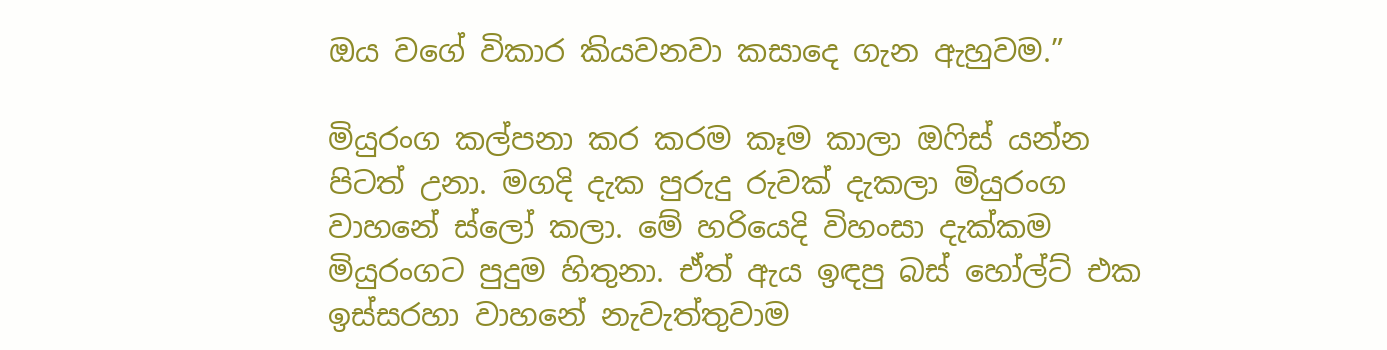ඔය වගේ විකාර කියවනවා කසාදෙ ගැන ඇහුවම.”

මියුරංග කල්පනා කර කරම කෑම කාලා ඔෆිස් යන්න පිටත් උනා. මගදි දැක පුරුදු රුවක් දැකලා මියුරංග වාහනේ ස්ලෝ කලා. මේ හරියෙදි විහංසා දැක්කම මියුරංගට පුදුම හිතුනා. ඒත් ඇය ඉඳපු බස් හෝල්ට් එක ඉස්සරහා වාහනේ නැවැත්තුවාම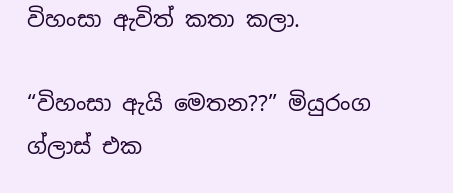විහංසා ඇවිත් කතා කලා.

“විහංසා ඇයි මෙතන??” මියුරංග ග්ලාස් එක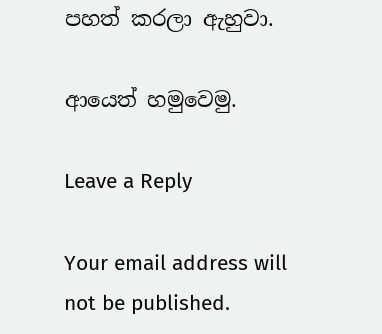පහත් කරලා ඇහුවා.

ආයෙත් හමුවෙමු.

Leave a Reply

Your email address will not be published.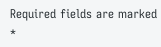Required fields are marked *